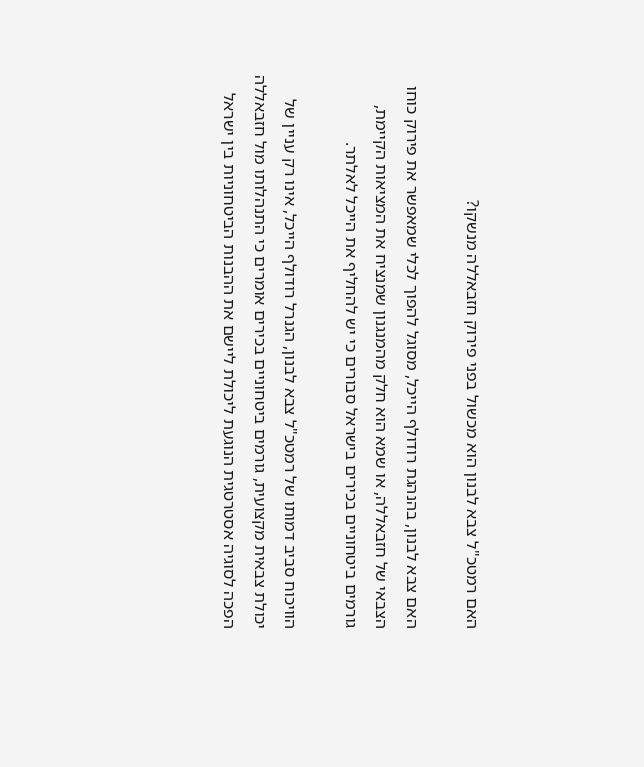האם רמטכ"ל צבא לבנון הוא מכשול בפני פירוק חזבאללה מנשקו?

האם צבא לבנון, בהנהגת רודולף הייכל, מסוגל להפוך לכלי שמאפשר את פירוק כוחו הצבאי של חזבאללה, או שמא הוא חלק מהמנגנון שמנציח את המציאות הקיימת, גורמים ביטחוניים בכירים בישראל סבורים כי יש להחליף את הייכל לאלתר.

הוויכוח סביב דמותו של רמטכ"ל צבא לבנון, הגנרל רודולף הייכל, אינו רק עניין של יכולת צבאית מקצועית, גורמים ביטחוניים בכירים אומרים כי התנהלותו מול חזבאללה הפכה לסוגיה אסטרטגית הנוגעת ליכולת ליישם את ההבנות הביטחוניות בין ישראל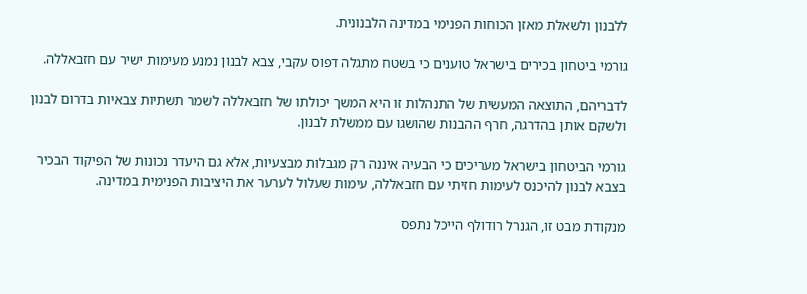ללבנון ולשאלת מאזן הכוחות הפנימי במדינה הלבנונית.

גורמי ביטחון בכירים בישראל טוענים כי בשטח מתגלה דפוס עקבי, צבא לבנון נמנע מעימות ישיר עם חזבאללה.

לדבריהם, התוצאה המעשית של התנהלות זו היא המשך יכולתו של חזבאללה לשמר תשתיות צבאיות בדרום לבנון ולשקם אותן בהדרגה, חרף ההבנות שהושגו עם ממשלת לבנון.

גורמי הביטחון בישראל מעריכים כי הבעיה איננה רק מגבלות מבצעיות, אלא גם היעדר נכונות של הפיקוד הבכיר בצבא לבנון להיכנס לעימות חזיתי עם חזבאללה, עימות שעלול לערער את היציבות הפנימית במדינה.

מנקודת מבט זו, הגנרל רודולף הייכל נתפס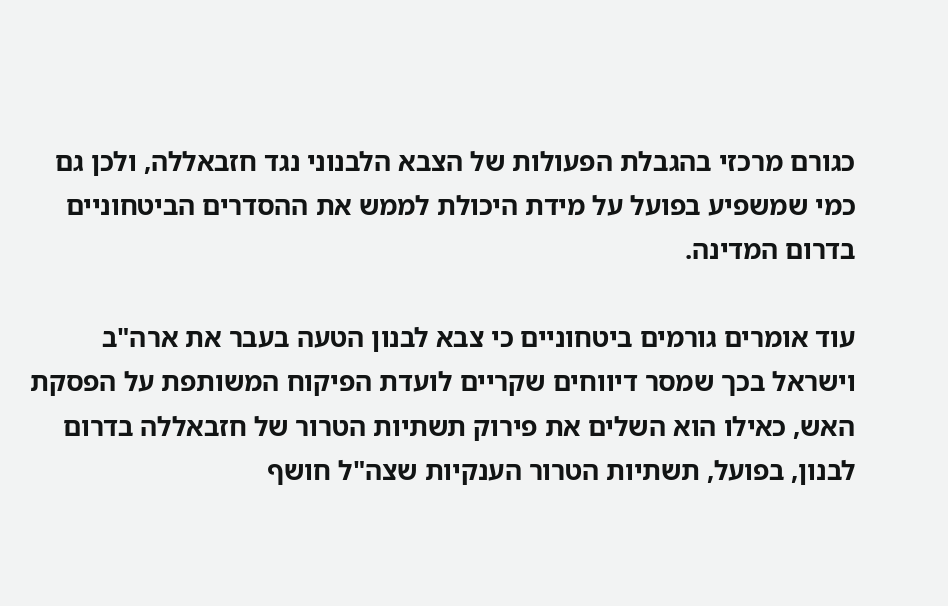כגורם מרכזי בהגבלת הפעולות של הצבא הלבנוני נגד חזבאללה, ולכן גם כמי שמשפיע בפועל על מידת היכולת לממש את ההסדרים הביטחוניים בדרום המדינה.

עוד אומרים גורמים ביטחוניים כי צבא לבנון הטעה בעבר את ארה"ב וישראל בכך שמסר דיווחים שקריים לועדת הפיקוח המשותפת על הפסקת האש, כאילו הוא השלים את פירוק תשתיות הטרור של חזבאללה בדרום לבנון, בפועל, תשתיות הטרור הענקיות שצה"ל חושף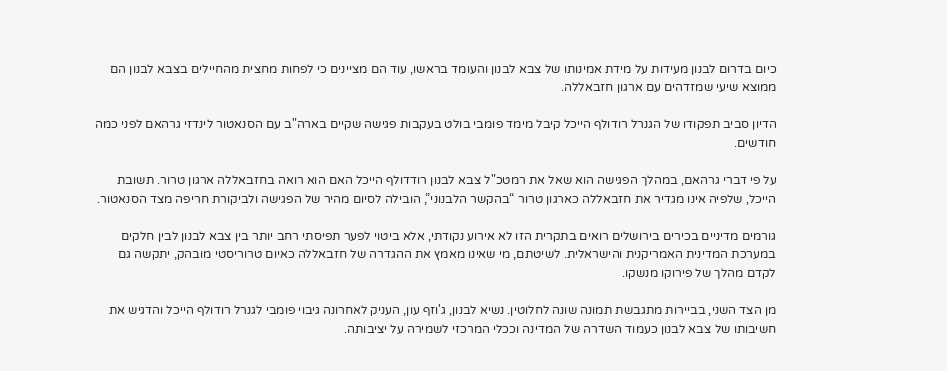כיום בדרום לבנון מעידות על מידת אמינותו של צבא לבנון והעומד בראשו, עוד הם מציינים כי לפחות מחצית מהחיילים בצבא לבנון הם ממוצא שיעי שמזדהים עם ארגון חזבאללה.

הדיון סביב תפקודו של הגנרל רודולף הייכל קיבל מימד פומבי בולט בעקבות פגישה שקיים בארה"ב עם הסנאטור לינדזי גרהאם לפני כמה חודשים.

על פי דברי גרהאם, במהלך הפגישה הוא שאל את רמטכ"ל צבא לבנון רודדולף הייכל האם הוא רואה בחזבאללה ארגון טרור. תשובת הייכל, שלפיה אינו מגדיר את חזבאללה כארגון טרור “בהקשר הלבנוני”, הובילה לסיום מהיר של הפגישה ולביקורת חריפה מצד הסנאטור.

גורמים מדיניים בכירים בירושלים רואים בתקרית הזו לא אירוע נקודתי, אלא ביטוי לפער תפיסתי רחב יותר בין צבא לבנון לבין חלקים במערכת המדינית האמריקנית והישראלית. לשיטתם, מי שאינו מאמץ את ההגדרה של חזבאללה כאיום טרוריסטי מובהק, יתקשה גם לקדם מהלך של פירוקו מנשקו.

מן הצד השני, בביירות מתגבשת תמונה שונה לחלוטין. נשיא לבנון, ג'וזף עון, העניק לאחרונה גיבוי פומבי לגנרל רודולף הייכל והדגיש את חשיבותו של צבא לבנון כעמוד השדרה של המדינה וככלי המרכזי לשמירה על יציבותה.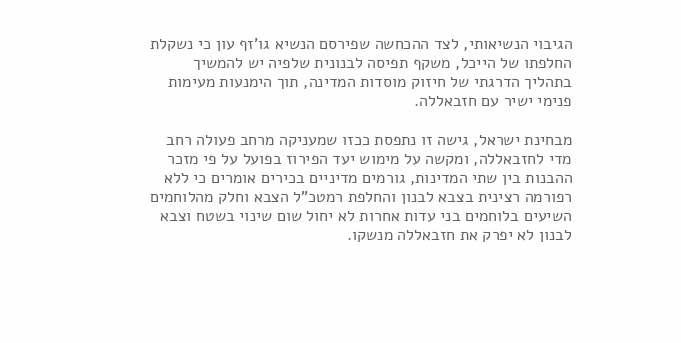הגיבוי הנשיאותי, לצד ההכחשה שפירסם הנשיא גו'זף עון כי נשקלת החלפתו של הייכל, משקף תפיסה לבנונית שלפיה יש להמשיך בתהליך הדרגתי של חיזוק מוסדות המדינה, תוך הימנעות מעימות פנימי ישיר עם חזבאללה.

מבחינת ישראל, גישה זו נתפסת ככזו שמעניקה מרחב פעולה רחב מדי לחזבאללה, ומקשה על מימוש יעד הפירוז בפועל על פי מזכר ההבנות בין שתי המדינות, גורמים מדיניים בכירים אומרים כי ללא רפורמה רצינית בצבא לבנון והחלפת רמטכ"ל הצבא וחלק מהלוחמים השיעים בלוחמים בני עדות אחרות לא יחול שום שינוי בשטח וצבא לבנון לא יפרק את חזבאללה מנשקו.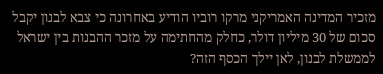מזכיר המדינה האמריקני מרקו רוביו הודיע באחרונה כי צבא לבנון יקבל סכום של 30 מיליון דולר, כחלק מהחתימה על מזכר ההבנות בין ישראל לממשלת לבנון, לאן יילך הכסף הזה?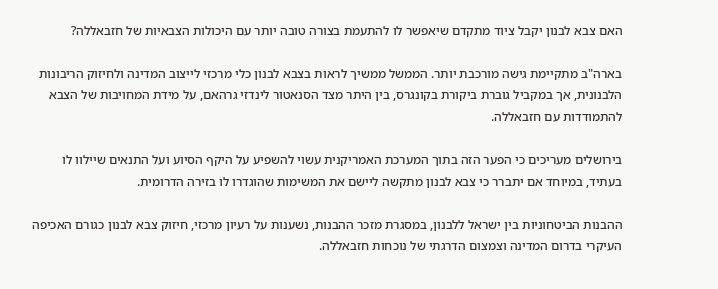האם צבא לבנון יקבל ציוד מתקדם שיאפשר לו להתעמת בצורה טובה יותר עם היכולות הצבאיות של חזבאללה?

בארה"ב מתקיימת גישה מורכבת יותר. הממשל ממשיך לראות בצבא לבנון כלי מרכזי לייצוב המדינה ולחיזוק הריבונות הלבנונית, אך במקביל גוברת ביקורת בקונגרס, בין היתר מצד הסנאטור לינדזי גרהאם, על מידת המחויבות של הצבא להתמודדות עם חזבאללה.

בירושלים מעריכים כי הפער הזה בתוך המערכת האמריקנית עשוי להשפיע על היקף הסיוע ועל התנאים שיילוו לו בעתיד, במיוחד אם יתברר כי צבא לבנון מתקשה ליישם את המשימות שהוגדרו לו בזירה הדרומית.

ההבנות הביטחוניות בין ישראל ללבנון, במסגרת מזכר ההבנות, נשענות על רעיון מרכזי, חיזוק צבא לבנון כגורם האכיפה העיקרי בדרום המדינה וצמצום הדרגתי של נוכחות חזבאללה.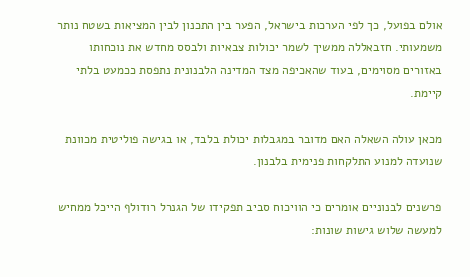אולם בפועל, כך לפי הערכות בישראל, הפער בין התכנון לבין המציאות בשטח נותר משמעותי. חזבאללה ממשיך לשמר יכולות צבאיות ולבסס מחדש את נוכחותו באזורים מסוימים, בעוד שהאכיפה מצד המדינה הלבנונית נתפסת ככמעט בלתי קיימת.

מכאן עולה השאלה האם מדובר במגבלות יכולת בלבד, או בגישה פוליטית מכוונת שנועדה למנוע התלקחות פנימית בלבנון.

פרשנים לבנוניים אומרים כי הוויכוח סביב תפקידו של הגנרל רודולף הייכל ממחיש למעשה שלוש גישות שונות: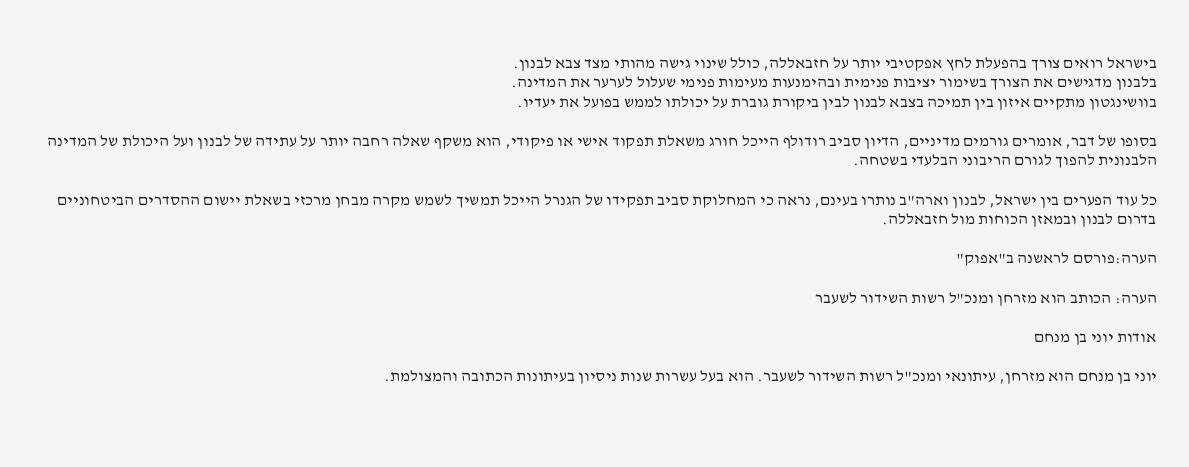בישראל רואים צורך בהפעלת לחץ אפקטיבי יותר על חזבאללה, כולל שינוי גישה מהותי מצד צבא לבנון.
בלבנון מדגישים את הצורך בשימור יציבות פנימית ובהימנעות מעימות פנימי שעלול לערער את המדינה.
בוושינגטון מתקיים איזון בין תמיכה בצבא לבנון לבין ביקורת גוברת על יכולתו לממש בפועל את יעדיו.

בסופו של דבר, אומרים גורמים מדיניים, הדיון סביב רודולף הייכל חורג משאלת תפקוד אישי או פיקודי, הוא משקף שאלה רחבה יותר על עתידה של לבנון ועל היכולת של המדינה הלבנונית להפוך לגורם הריבוני הבלעדי בשטחה.

כל עוד הפערים בין ישראל, לבנון וארה"ב נותרו בעינם, נראה כי המחלוקת סביב תפקידו של הגנרל הייכל תמשיך לשמש מקרה מבחן מרכזי בשאלת יישום ההסדרים הביטחוניים בדרום לבנון ובמאזן הכוחות מול חזבאללה.

הערה:פורסם לראשנה ב"אפוק"

הערה: הכותב הוא מזרחן ומנכ"ל רשות השידור לשעבר

אודות יוני בן מנחם

יוני בן מנחם הוא מזרחן, עיתונאי ומנכ"ל רשות השידור לשעבר. הוא בעל עשרות שנות ניסיון בעיתונות הכתובה והמצולמת.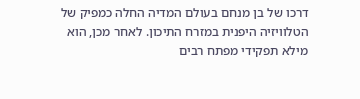דרכו של בן מנחם בעולם המדיה החלה כמפיק של הטלוויזיה היפנית במזרח התיכון. לאחר מכן, הוא מילא תפקידי מפתח רבים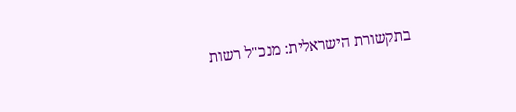בתקשורת הישראלית: מנכ"ל רשות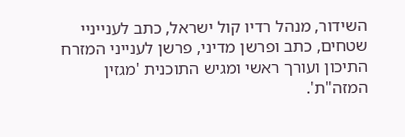השידור, מנהל רדיו קול ישראל, כתב לענייניי שטחים, כתב ופרשן מדיני, פרשן לענייני המזרח התיכון ועורך ראשי ומגיש התוכנית 'מגזין המזה"ת'.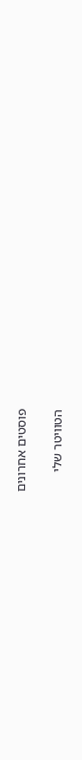פוסטים אחרונים

הטוויטר שלי